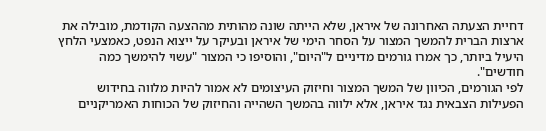דחיית הצעתה האחרונה של איראן, שלא הייתה שונה מהותית מההצעה הקודמת, מובילה את ארצות הברית להמשך המצור על הסחר הימי של איראן ובעיקר על ייצוא הנפט, כאמצעי הלחץ היעיל ביותר, כך אמרו גורמים מדיניים ל"היום", והוסיפו כי המצור "עשוי להימשך כמה חודשים".
לפי הגורמים, הכיוון של המשך המצור וחיזוק העיצומים לא אמור להיות מלווה בחידוש הפעילות הצבאית נגד איראן, אלא ילווה בהמשך השהייה והחיזוק של הכוחות האמריקניים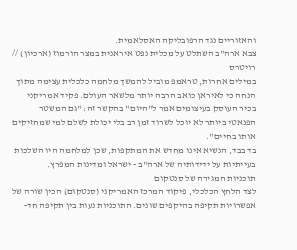והאזוריים נגד הרפובליקה האסלאמית.
צבא ארה"ב השתלט על מכלית נפט איראנית במצר הורמוז (ארכיון) // רויטרס
במילים אחרות, טראמפ מוביל להמשך מלחמה כלכלית עצימה מתוך הנחה כי לאיראן כואב הרבה יותר מלשאר העולם. פקיד אמריקני בכיר העוסק בעיצומים אמר ל"היום" בהקשר זה: "גם המשטר הפנאטי ביותר לא יוכל לשרוד זמן רב בלי יכולת לשלם למי שמחזיקים אותו בחיים".
בד בבד, הנשיא אינו מחדש את המתקפות, שכן למלחמה היו השלכות בעייתיות על ידידותיה של ארה"ב - ישראל ומדינות המפרץ.
תוכניות המגירה של סנטקום
לצד הלחץ הכלכלי, פיקוד המרכז האמריקני (סנטקום) הכין שורה של אפשרויות תקיפה בהיקפים שונים. התוכניות נעות בין תקיפה חד-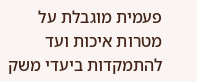פעמית מוגבלת על מטרות איכות ועד להתמקדות ביעדי משק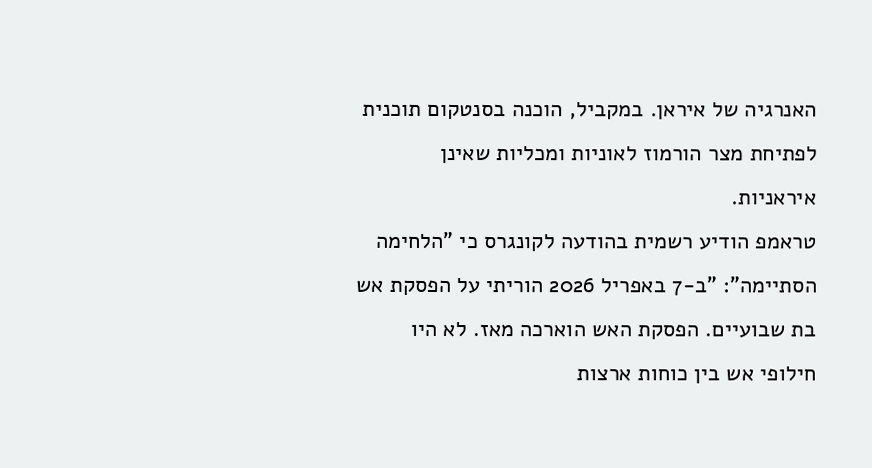האנרגיה של איראן. במקביל, הוכנה בסנטקום תוכנית לפתיחת מצר הורמוז לאוניות ומכליות שאינן איראניות.
טראמפ הודיע רשמית בהודעה לקונגרס כי "הלחימה הסתיימה": "ב-7 באפריל 2026 הוריתי על הפסקת אש בת שבועיים. הפסקת האש הוארכה מאז. לא היו חילופי אש בין כוחות ארצות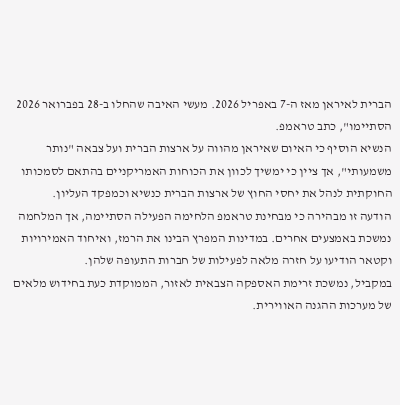הברית לאיראן מאז ה-7 באפריל 2026. מעשי האיבה שהחלו ב-28 בפברואר 2026 הסתיימו", כתב טראמפ.
הנשיא הוסיף כי האיום שאיראן מהווה על ארצות הברית ועל צבאה "נותר משמעותי", אך ציין כי ימשיך לכוון את הכוחות האמריקניים בהתאם לסמכותו החוקתית לנהל את יחסי החוץ של ארצות הברית כנשיא וכמפקד העליון.
הודעה זו מבהירה כי מבחינת טראמפ הלחימה הפעילה הסתיימה, אך המלחמה נמשכת באמצעים אחרים. במדינות המפרץ הבינו את הרמז, ואיחוד האמירויות וקטאר הודיעו על חזרה מלאה לפעילות של חברות התעופה שלהן.
במקביל, נמשכת זרימת האספקה הצבאית לאזור, הממוקדת כעת בחידוש מלאים של מערכות ההגנה האווירית.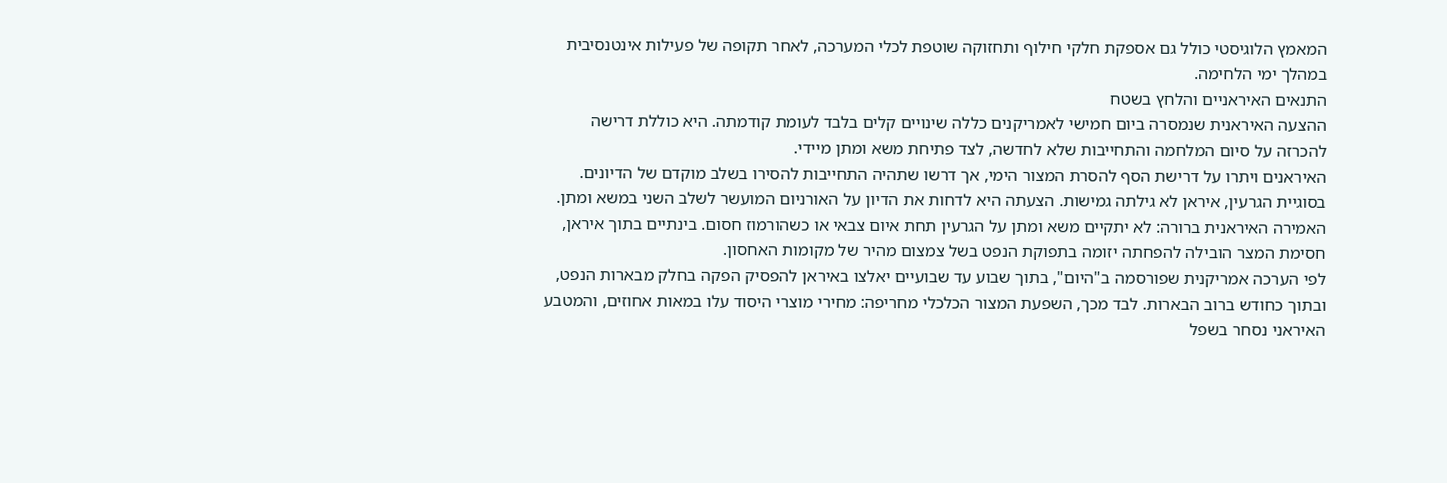המאמץ הלוגיסטי כולל גם אספקת חלקי חילוף ותחזוקה שוטפת לכלי המערכה, לאחר תקופה של פעילות אינטנסיבית במהלך ימי הלחימה.
התנאים האיראניים והלחץ בשטח
ההצעה האיראנית שנמסרה ביום חמישי לאמריקנים כללה שינויים קלים בלבד לעומת קודמתה. היא כוללת דרישה להכרזה על סיום המלחמה והתחייבות שלא לחדשה, לצד פתיחת משא ומתן מיידי.
האיראנים ויתרו על דרישת הסף להסרת המצור הימי, אך דרשו שתהיה התחייבות להסירו בשלב מוקדם של הדיונים. בסוגיית הגרעין, איראן לא גילתה גמישות. הצעתה היא לדחות את הדיון על האורניום המועשר לשלב השני במשא ומתן.
האמירה האיראנית ברורה: לא יתקיים משא ומתן על הגרעין תחת איום צבאי או כשהורמוז חסום. בינתיים בתוך איראן, חסימת המצר הובילה להפחתה יזומה בתפוקת הנפט בשל צמצום מהיר של מקומות האחסון.
לפי הערכה אמריקנית שפורסמה ב"היום", בתוך שבוע עד שבועיים יאלצו באיראן להפסיק הפקה בחלק מבארות הנפט, ובתוך כחודש ברוב הבארות. לבד מכך, השפעת המצור הכלכלי מחריפה: מחירי מוצרי היסוד עלו במאות אחוזים, והמטבע האיראני נסחר בשפל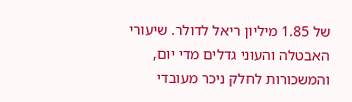של 1.85 מיליון ריאל לדולר. שיעורי האבטלה והעוני גדלים מדי יום, והמשכורות לחלק ניכר מעובדי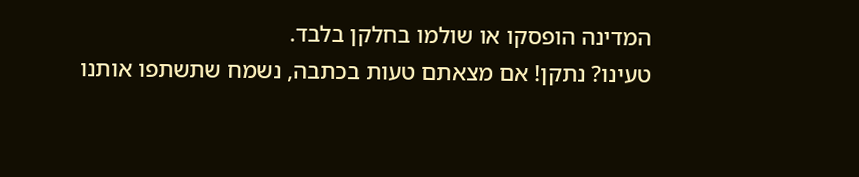המדינה הופסקו או שולמו בחלקן בלבד.
טעינו? נתקן! אם מצאתם טעות בכתבה, נשמח שתשתפו אותנו